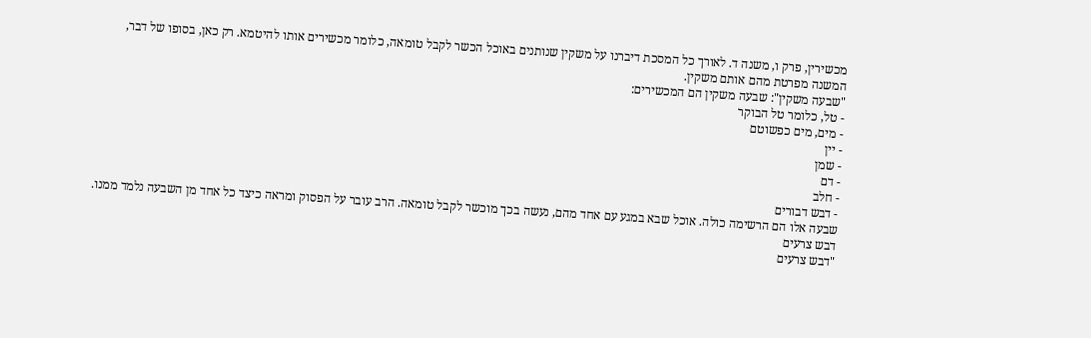מכשירין, פרק ו, משנה ד. לאורך כל המסכת דיברנו על משקין שנותנים באוכל הכשר לקבל טומאה, כלומר מכשירים אותו להיטמא. רק כאן, בסופו של דבר, המשנה מפרטת מהם אותם משקין.
"שבעה משקין": שבעה משקין הם המכשירים:
- טל, כלומר טל הבוקר
- מים, מים כפשוטם
- יין
- שמן
- דם
- חלב
- דבש דבורים
שבעה אלו הם הרשימה כולה. אוכל שבא במגע עם אחד מהם, נעשה בכך מוכשר לקבל טומאה. הרב עובר על הפסוק ומראה כיצד כל אחד מן השבעה נלמד ממנו.
דבש צרעים
"דבש צרעים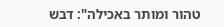טהור ומותר באכילה": דבש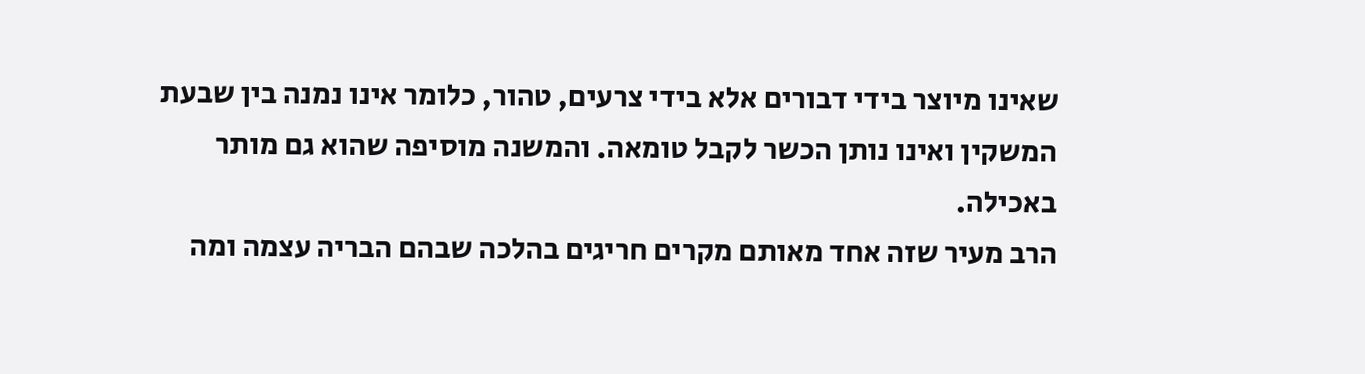שאינו מיוצר בידי דבורים אלא בידי צרעים, טהור, כלומר אינו נמנה בין שבעת המשקין ואינו נותן הכשר לקבל טומאה. והמשנה מוסיפה שהוא גם מותר באכילה.
הרב מעיר שזה אחד מאותם מקרים חריגים בהלכה שבהם הבריה עצמה ומה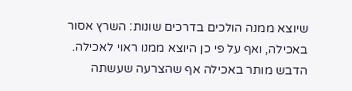שיוצא ממנה הולכים בדרכים שונות: השרץ אסור באכילה, ואף על פי כן היוצא ממנו ראוי לאכילה. הדבש מותר באכילה אף שהצרעה שעשתה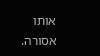אותו אסורה.